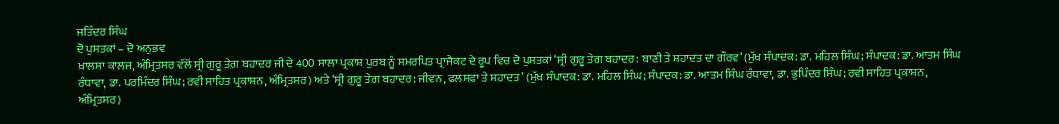ਜਤਿੰਦਰ ਸਿੰਘ
ਦੋ ਪੁਸਤਕਾਂ – ਦੋ ਅਨੁਭਵ
ਖ਼ਾਲਸਾ ਕਾਲਜ, ਅੰਮ੍ਰਿਤਸਰ ਵੱਲੋਂ ਸ੍ਰੀ ਗੁਰੂ ਤੇਗ਼ ਬਹਾਦਰ ਜੀ ਦੇ 400 ਸਾਲਾ ਪ੍ਰਕਾਸ਼ ਪੁਰਬ ਨੂੰ ਸਮਰਪਿਤ ਪ੍ਰਾਜੈਕਟ ਦੇ ਰੂਪ ਵਿਚ ਦੋ ਪੁਸਤਕਾਂ ‘ਸ੍ਰੀ ਗੁਰੂ ਤੇਗ ਬਹਾਦਰ: ਬਾਣੀ ਤੇ ਸ਼ਹਾਦਤ ਦਾ ਗੌਰਵ’ (ਮੁੱਖ ਸੰਪਾਦਕ: ਡਾ. ਮਹਿਲ ਸਿੰਘ; ਸੰਪਾਦਕ: ਡਾ. ਆਤਮ ਸਿੰਘ ਰੰਧਾਵਾ, ਡਾ. ਪਰਮਿੰਦਰ ਸਿੰਘ; ਰਵੀ ਸਾਹਿਤ ਪ੍ਰਕਾਸ਼ਨ, ਅੰਮ੍ਰਿਤਸਰ) ਅਤੇ ‘ਸ੍ਰੀ ਗੁਰੂ ਤੇਗ ਬਹਾਦਰ: ਜੀਵਨ, ਫਲਸਫ਼ਾ ਤੇ ਸ਼ਹਾਦਤ’ (ਮੁੱਖ ਸੰਪਾਦਕ: ਡਾ. ਮਹਿਲ ਸਿੰਘ; ਸੰਪਾਦਕ: ਡਾ. ਆਤਮ ਸਿੰਘ ਰੰਧਾਵਾ, ਡਾ. ਭੁਪਿੰਦਰ ਸਿੰਘ; ਰਵੀ ਸਾਹਿਤ ਪ੍ਰਕਾਸ਼ਨ, ਅੰਮ੍ਰਿਤਸਰ)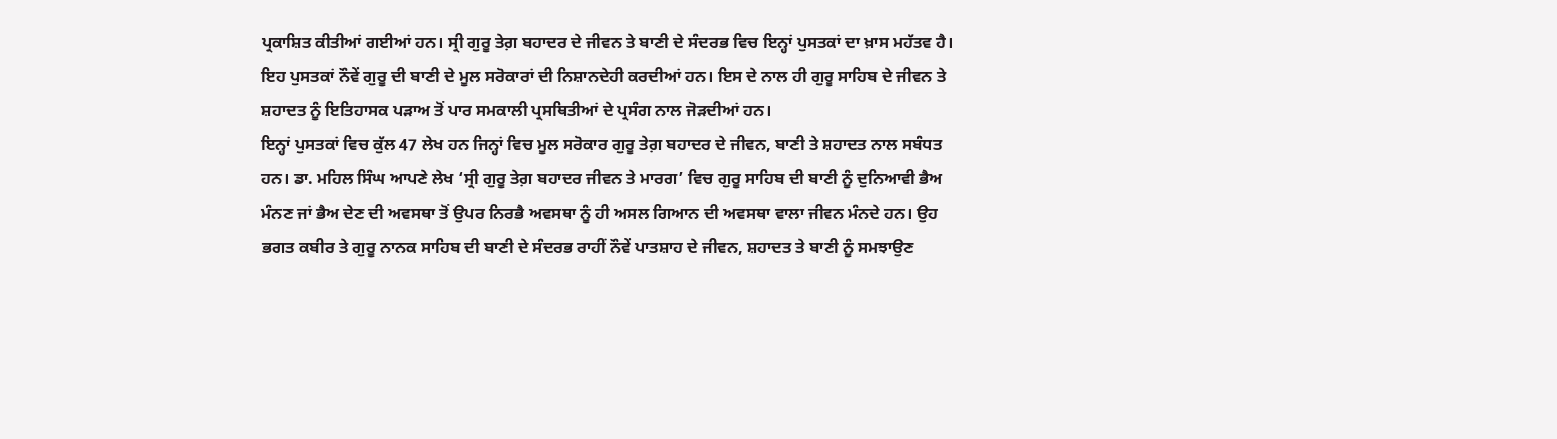ਪ੍ਰਕਾਸ਼ਿਤ ਕੀਤੀਆਂ ਗਈਆਂ ਹਨ। ਸ੍ਰੀ ਗੁਰੂ ਤੇਗ਼ ਬਹਾਦਰ ਦੇ ਜੀਵਨ ਤੇ ਬਾਣੀ ਦੇ ਸੰਦਰਭ ਵਿਚ ਇਨ੍ਹਾਂ ਪੁਸਤਕਾਂ ਦਾ ਖ਼ਾਸ ਮਹੱਤਵ ਹੈ। ਇਹ ਪੁਸਤਕਾਂ ਨੌਵੇਂ ਗੁਰੂ ਦੀ ਬਾਣੀ ਦੇ ਮੂਲ ਸਰੋਕਾਰਾਂ ਦੀ ਨਿਸ਼ਾਨਦੇਹੀ ਕਰਦੀਆਂ ਹਨ। ਇਸ ਦੇ ਨਾਲ ਹੀ ਗੁਰੂ ਸਾਹਿਬ ਦੇ ਜੀਵਨ ਤੇ ਸ਼ਹਾਦਤ ਨੂੰ ਇਤਿਹਾਸਕ ਪੜਾਅ ਤੋਂ ਪਾਰ ਸਮਕਾਲੀ ਪ੍ਰਸਥਿਤੀਆਂ ਦੇ ਪ੍ਰਸੰਗ ਨਾਲ ਜੋੜਦੀਆਂ ਹਨ।
ਇਨ੍ਹਾਂ ਪੁਸਤਕਾਂ ਵਿਚ ਕੁੱਲ 47 ਲੇਖ ਹਨ ਜਿਨ੍ਹਾਂ ਵਿਚ ਮੂਲ ਸਰੋਕਾਰ ਗੁਰੂ ਤੇਗ਼ ਬਹਾਦਰ ਦੇ ਜੀਵਨ, ਬਾਣੀ ਤੇ ਸ਼ਹਾਦਤ ਨਾਲ ਸਬੰਧਤ ਹਨ। ਡਾ. ਮਹਿਲ ਸਿੰਘ ਆਪਣੇ ਲੇਖ ‘ਸ੍ਰੀ ਗੁਰੂ ਤੇਗ਼ ਬਹਾਦਰ ਜੀਵਨ ਤੇ ਮਾਰਗ’ ਵਿਚ ਗੁਰੂ ਸਾਹਿਬ ਦੀ ਬਾਣੀ ਨੂੰ ਦੁਨਿਆਵੀ ਭੈਅ ਮੰਨਣ ਜਾਂ ਭੈਅ ਦੇਣ ਦੀ ਅਵਸਥਾ ਤੋਂ ਉਪਰ ਨਿਰਭੈ ਅਵਸਥਾ ਨੂੰ ਹੀ ਅਸਲ ਗਿਆਨ ਦੀ ਅਵਸਥਾ ਵਾਲਾ ਜੀਵਨ ਮੰਨਦੇ ਹਨ। ਉਹ ਭਗਤ ਕਬੀਰ ਤੇ ਗੁਰੂ ਨਾਨਕ ਸਾਹਿਬ ਦੀ ਬਾਣੀ ਦੇ ਸੰਦਰਭ ਰਾਹੀਂ ਨੌਵੇਂ ਪਾਤਸ਼ਾਹ ਦੇ ਜੀਵਨ, ਸ਼ਹਾਦਤ ਤੇ ਬਾਣੀ ਨੂੰ ਸਮਝਾਉਣ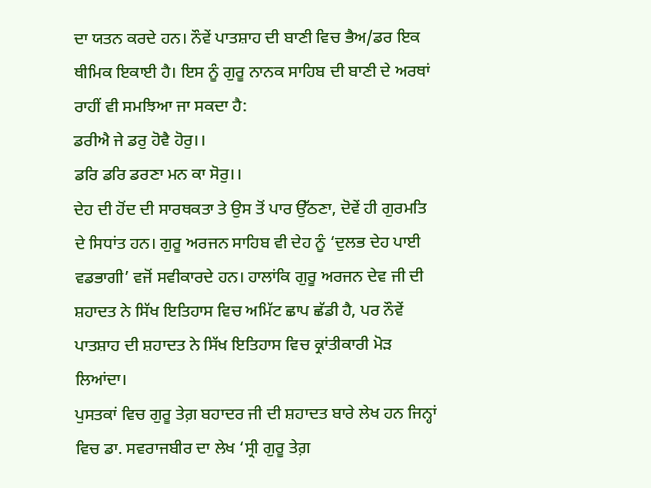ਦਾ ਯਤਨ ਕਰਦੇ ਹਨ। ਨੌਵੇਂ ਪਾਤਸ਼ਾਹ ਦੀ ਬਾਣੀ ਵਿਚ ਭੈਅ/ਡਰ ਇਕ ਥੀਮਿਕ ਇਕਾਈ ਹੈ। ਇਸ ਨੂੰ ਗੁਰੂ ਨਾਨਕ ਸਾਹਿਬ ਦੀ ਬਾਣੀ ਦੇ ਅਰਥਾਂ ਰਾਹੀਂ ਵੀ ਸਮਝਿਆ ਜਾ ਸਕਦਾ ਹੈ:
ਡਰੀਐ ਜੇ ਡਰੁ ਹੋਵੈ ਹੋਰੁ।।
ਡਰਿ ਡਰਿ ਡਰਣਾ ਮਨ ਕਾ ਸੋਰੁ।।
ਦੇਹ ਦੀ ਹੋਂਦ ਦੀ ਸਾਰਥਕਤਾ ਤੇ ਉਸ ਤੋਂ ਪਾਰ ਉੱਠਣਾ, ਦੋਵੇਂ ਹੀ ਗੁਰਮਤਿ ਦੇ ਸਿਧਾਂਤ ਹਨ। ਗੁਰੂ ਅਰਜਨ ਸਾਹਿਬ ਵੀ ਦੇਹ ਨੂੰ ‘ਦੁਲਭ ਦੇਹ ਪਾਈ ਵਡਭਾਗੀ’ ਵਜੋਂ ਸਵੀਕਾਰਦੇ ਹਨ। ਹਾਲਾਂਕਿ ਗੁਰੂ ਅਰਜਨ ਦੇਵ ਜੀ ਦੀ ਸ਼ਹਾਦਤ ਨੇ ਸਿੱਖ ਇਤਿਹਾਸ ਵਿਚ ਅਮਿੱਟ ਛਾਪ ਛੱਡੀ ਹੈ, ਪਰ ਨੌਵੇਂ ਪਾਤਸ਼ਾਹ ਦੀ ਸ਼ਹਾਦਤ ਨੇ ਸਿੱਖ ਇਤਿਹਾਸ ਵਿਚ ਕ੍ਰਾਂਤੀਕਾਰੀ ਮੋੜ ਲਿਆਂਦਾ।
ਪੁਸਤਕਾਂ ਵਿਚ ਗੁਰੂ ਤੇਗ਼ ਬਹਾਦਰ ਜੀ ਦੀ ਸ਼ਹਾਦਤ ਬਾਰੇ ਲੇਖ ਹਨ ਜਿਨ੍ਹਾਂ ਵਿਚ ਡਾ. ਸਵਰਾਜਬੀਰ ਦਾ ਲੇਖ ‘ਸ੍ਰੀ ਗੁਰੂ ਤੇਗ਼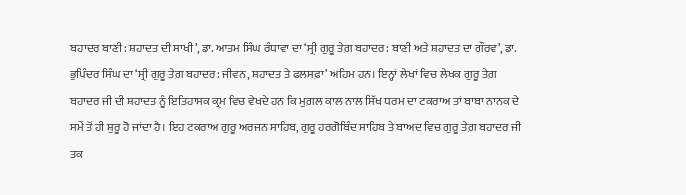ਬਹਾਦਰ ਬਾਣੀ: ਸ਼ਹਾਦਤ ਦੀ ਸਾਖੀ’, ਡਾ. ਆਤਮ ਸਿੰਘ ਰੰਧਾਵਾ ਦਾ ‘ਸ੍ਰੀ ਗੁਰੂ ਤੇਗ਼ ਬਹਾਦਰ: ਬਾਣੀ ਅਤੇ ਸ਼ਹਾਦਤ ਦਾ ਗੌਰਵ’, ਡਾ. ਭੁਪਿੰਦਰ ਸਿੰਘ ਦਾ ‘ਸ੍ਰੀ ਗੁਰੂ ਤੇਗ਼ ਬਹਾਦਰ: ਜੀਵਨ, ਸ਼ਹਾਦਤ ਤੇ ਫਲਸਫ਼ਾ’ ਅਹਿਮ ਹਨ। ਇਨ੍ਹਾਂ ਲੇਖਾਂ ਵਿਚ ਲੇਖਕ ਗੁਰੂ ਤੇਗ਼ ਬਹਾਦਰ ਜੀ ਦੀ ਸ਼ਹਾਦਤ ਨੂੰ ਇਤਿਹਾਸਕ ਕ੍ਰਮ ਵਿਚ ਵੇਖਦੇ ਹਨ ਕਿ ਮੁਗ਼ਲ ਕਾਲ ਨਾਲ ਸਿੱਖ ਧਰਮ ਦਾ ਟਕਰਾਅ ਤਾਂ ਬਾਬਾ ਨਾਨਕ ਦੇ ਸਮੇਂ ਤੋਂ ਹੀ ਸ਼ੁਰੂ ਹੋ ਜਾਂਦਾ ਹੈ। ਇਹ ਟਕਰਾਅ ਗੁਰੂ ਅਰਜਨ ਸਾਹਿਬ, ਗੁਰੂ ਹਰਗੋਬਿੰਦ ਸਾਹਿਬ ਤੇ ਬਾਅਦ ਵਿਚ ਗੁਰੂ ਤੇਗ਼ ਬਹਾਦਰ ਜੀ ਤਕ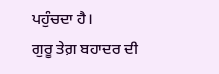ਪਹੁੰਚਦਾ ਹੈ।
ਗੁਰੂ ਤੇਗ਼ ਬਹਾਦਰ ਦੀ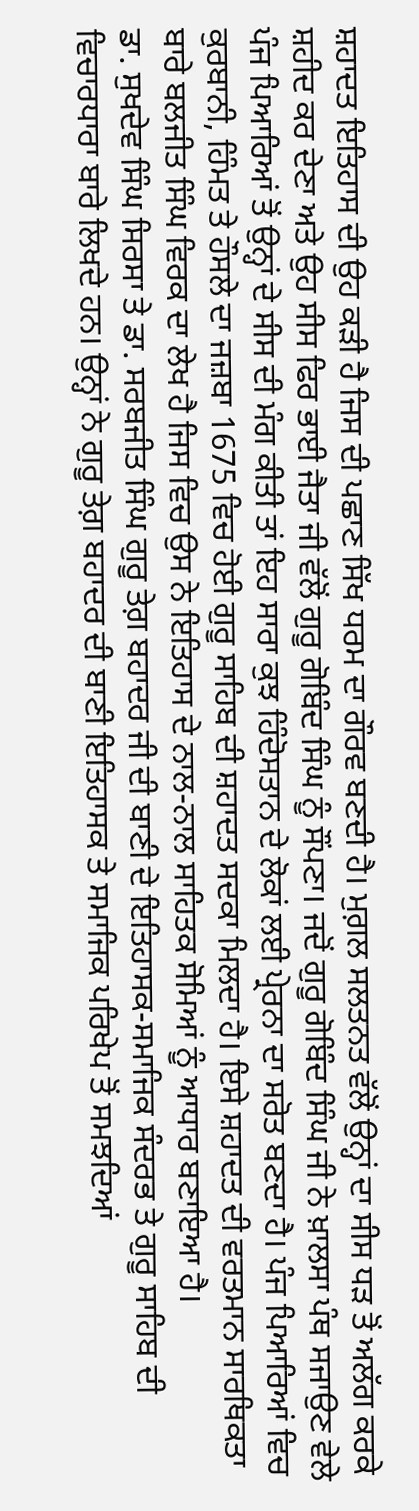ਸ਼ਹਾਦਤ ਇਤਿਹਾਸ ਦੀ ਉਹ ਕੜੀ ਹੈ ਜਿਸ ਦੀ ਪਛਾਣ ਸਿੱਖ ਧਰਮ ਦਾ ਗੌਰਵ ਬਣਦੀ ਹੈ। ਮੁਗ਼ਲ ਸਲਤਨਤ ਵੱਲੋਂ ਉਨ੍ਹਾਂ ਦਾ ਸੀਸ ਧੜ ਤੋਂ ਅਲੱਗ ਕਰਕੇ ਸ਼ਹੀਦ ਕਰ ਦੇਣਾ ਅਤੇ ਉਹ ਸੀਸ ਫਿਰ ਭਾਈ ਜੈਤਾ ਜੀ ਵੱਲੋਂ ਗੁਰੂ ਗੋਬਿੰਦ ਸਿੰਘ ਨੂੰ ਸੌਂਪਣਾ। ਜਦੋਂ ਗੁਰੂ ਗੋਬਿੰਦ ਸਿੰਘ ਜੀ ਨੇ ਖ਼ਾਲਸਾ ਪੰਥ ਸਜਾਉਣ ਵੇਲੇ ਪੰਜ ਪਿਆਰਿਆਂ ਤੋਂ ਉਨ੍ਹਾਂ ਦੇ ਸੀਸ ਦੀ ਮੰਗ ਕੀਤੀ ਤਾਂ ਇਹ ਸਾਰਾ ਕੁਝ ਹਿੰਦੋਸਤਾਨ ਦੇ ਲੋਕਾਂ ਲਈ ਪ੍ਰੇਰਨਾ ਦਾ ਸਰੋਤ ਬਣਦਾ ਹੈ। ਪੰਜ ਪਿਆਰਿਆਂ ਵਿਚ ਕੁਰਬਾਨੀ, ਹਿੰਮਤ ਤੇ ਹੌਸਲੇ ਦਾ ਜਜ਼ਬਾ 1675 ਵਿਚ ਹੋਈ ਗੁਰੂ ਸਾਹਿਬ ਦੀ ਸ਼ਹਾਦਤ ਸਦਕਾ ਮਿਲਦਾ ਹੈ। ਇਸੇ ਸ਼ਹਾਦਤ ਦੀ ਵਰਤਮਾਨ ਸਾਰਥਿਕਤਾ ਬਾਰੇ ਬਲਜੀਤ ਸਿੰਘ ਵਿਰਕ ਦਾ ਲੇਖ ਹੈ ਜਿਸ ਵਿਚ ਉਸ ਨੇ ਇਤਿਹਾਸ ਦੇ ਨਾਲ-ਨਾਲ ਸਾਹਿਤਕ ਸੋਮਿਆਂ ਨੂੰ ਆਧਾਰ ਬਣਾਇਆ ਹੈ।
ਡਾ. ਸੁਖਦੇਵ ਸਿੰਘ ਸਿਰਸਾ ਤੇ ਡਾ. ਸਰਬਜੀਤ ਸਿੰਘ ਗੁਰੂ ਤੇਗ਼ ਬਹਾਦਰ ਜੀ ਦੀ ਬਾਣੀ ਦੇ ਇਤਿਹਾਸਕ-ਸਮਾਜਿਕ ਸੰਦਰਭ ਤੇ ਗੁਰੂ ਸਾਹਿਬ ਦੀ ਵਿਚਾਰਧਾਰਾ ਬਾਰੇ ਲਿਖਦੇ ਹਨ। ਉਨ੍ਹਾਂ ਨੇ ਗੁਰੂ ਤੇਗ਼ ਬਹਾਦਰ ਦੀ ਬਾਣੀ ਇਤਿਹਾਸਕ ਤੇ ਸਮਾਜਿਕ ਪਰਿਖੇਪ ਤੋਂ ਸਮਝਦਿਆਂ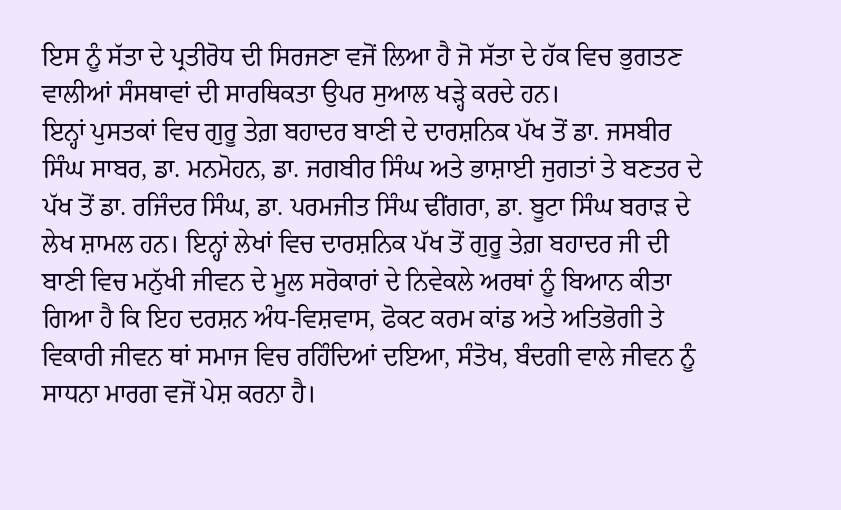ਇਸ ਨੂੰ ਸੱਤਾ ਦੇ ਪ੍ਰਤੀਰੋਧ ਦੀ ਸਿਰਜਣਾ ਵਜੋਂ ਲਿਆ ਹੈ ਜੋ ਸੱਤਾ ਦੇ ਹੱਕ ਵਿਚ ਭੁਗਤਣ ਵਾਲੀਆਂ ਸੰਸਥਾਵਾਂ ਦੀ ਸਾਰਥਿਕਤਾ ਉਪਰ ਸੁਆਲ ਖੜ੍ਹੇ ਕਰਦੇ ਹਨ।
ਇਨ੍ਹਾਂ ਪੁਸਤਕਾਂ ਵਿਚ ਗੁਰੂ ਤੇਗ਼ ਬਹਾਦਰ ਬਾਣੀ ਦੇ ਦਾਰਸ਼ਨਿਕ ਪੱਖ ਤੋਂ ਡਾ. ਜਸਬੀਰ ਸਿੰਘ ਸਾਬਰ, ਡਾ. ਮਨਮੋਹਨ, ਡਾ. ਜਗਬੀਰ ਸਿੰਘ ਅਤੇ ਭਾਸ਼ਾਈ ਜੁਗਤਾਂ ਤੇ ਬਣਤਰ ਦੇ ਪੱਖ ਤੋਂ ਡਾ. ਰਜਿੰਦਰ ਸਿੰਘ, ਡਾ. ਪਰਮਜੀਤ ਸਿੰਘ ਢੀਂਗਰਾ, ਡਾ. ਬੂਟਾ ਸਿੰਘ ਬਰਾੜ ਦੇ ਲੇਖ ਸ਼ਾਮਲ ਹਨ। ਇਨ੍ਹਾਂ ਲੇਖਾਂ ਵਿਚ ਦਾਰਸ਼ਨਿਕ ਪੱਖ ਤੋਂ ਗੁਰੂ ਤੇਗ਼ ਬਹਾਦਰ ਜੀ ਦੀ ਬਾਣੀ ਵਿਚ ਮਨੁੱਖੀ ਜੀਵਨ ਦੇ ਮੂਲ ਸਰੋਕਾਰਾਂ ਦੇ ਨਿਵੇਕਲੇ ਅਰਥਾਂ ਨੂੰ ਬਿਆਨ ਕੀਤਾ ਗਿਆ ਹੈ ਕਿ ਇਹ ਦਰਸ਼ਨ ਅੰਧ-ਵਿਸ਼ਵਾਸ, ਫੋਕਟ ਕਰਮ ਕਾਂਡ ਅਤੇ ਅਤਿਭੋਗੀ ਤੇ ਵਿਕਾਰੀ ਜੀਵਨ ਥਾਂ ਸਮਾਜ ਵਿਚ ਰਹਿੰਦਿਆਂ ਦਇਆ, ਸੰਤੋਖ, ਬੰਦਗੀ ਵਾਲੇ ਜੀਵਨ ਨੂੰ ਸਾਧਨਾ ਮਾਰਗ ਵਜੋਂ ਪੇਸ਼ ਕਰਨਾ ਹੈ।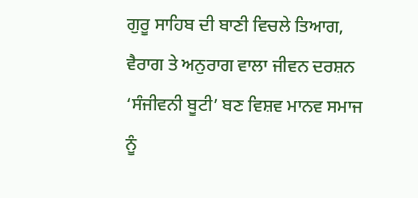ਗੁਰੂ ਸਾਹਿਬ ਦੀ ਬਾਣੀ ਵਿਚਲੇ ਤਿਆਗ, ਵੈਰਾਗ ਤੇ ਅਨੁਰਾਗ ਵਾਲਾ ਜੀਵਨ ਦਰਸ਼ਨ ‘ਸੰਜੀਵਨੀ ਬੂਟੀ’ ਬਣ ਵਿਸ਼ਵ ਮਾਨਵ ਸਮਾਜ ਨੂੰ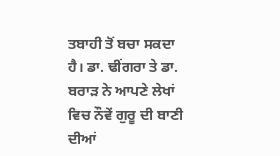ਤਬਾਹੀ ਤੋਂ ਬਚਾ ਸਕਦਾ ਹੈ। ਡਾ. ਢੀਂਗਰਾ ਤੇ ਡਾ. ਬਰਾੜ ਨੇ ਆਪਣੇ ਲੇਖਾਂ ਵਿਚ ਨੌਵੇਂ ਗੁਰੂ ਦੀ ਬਾਣੀ ਦੀਆਂ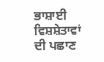ਭਾਸ਼ਾਈ ਵਿਸ਼ਸ਼ੇਤਾਵਾਂ ਦੀ ਪਛਾਣ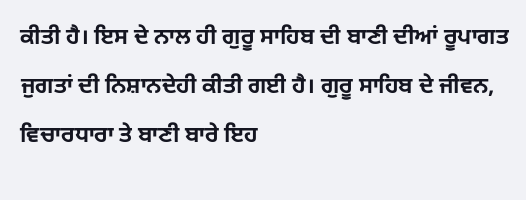ਕੀਤੀ ਹੈ। ਇਸ ਦੇ ਨਾਲ ਹੀ ਗੁਰੂ ਸਾਹਿਬ ਦੀ ਬਾਣੀ ਦੀਆਂ ਰੂਪਾਗਤ ਜੁਗਤਾਂ ਦੀ ਨਿਸ਼ਾਨਦੇਹੀ ਕੀਤੀ ਗਈ ਹੈ। ਗੁਰੂ ਸਾਹਿਬ ਦੇ ਜੀਵਨ, ਵਿਚਾਰਧਾਰਾ ਤੇ ਬਾਣੀ ਬਾਰੇ ਇਹ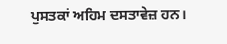ਪੁਸਤਕਾਂ ਅਹਿਮ ਦਸਤਾਵੇਜ਼ ਹਨ।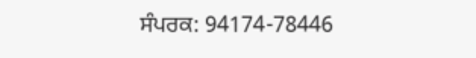ਸੰਪਰਕ: 94174-78446